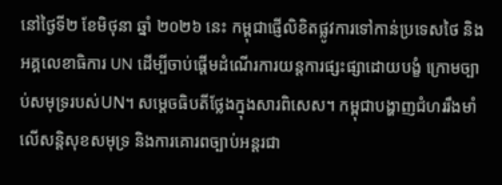នៅថ្ងៃទី២ ខែមិថុនា ឆ្នាំ ២០២៦ នេះ កម្ពុជាផ្ញើលិខិតផ្លូវការទៅកាន់ប្រទេសថៃ និងអគ្គលេខាធិការ UN ដើម្បីចាប់ផ្ដើមដំណើរការយន្តការផ្សះផ្សាដោយបង្ខំ ក្រោមច្បាប់សមុទ្ររបស់UN។ សម្ដេចធិបតីថ្លែងក្នុងសារពិសេស។ កម្ពុជាបង្ហាញជំហររឹងមាំ លើសន្តិសុខសមុទ្រ និងការគោរពច្បាប់អន្តរជា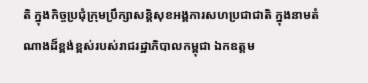តិ ក្នុងកិច្ចប្រជុំក្រុមប្រឹក្សាសន្តិសុខអង្គការសហប្រជាជាតិ ក្នុងនាមតំណាងដ៏ខ្ពង់ខ្ពស់របស់រាជរដ្ឋាភិបាលកម្ពុជា ឯកឧត្តម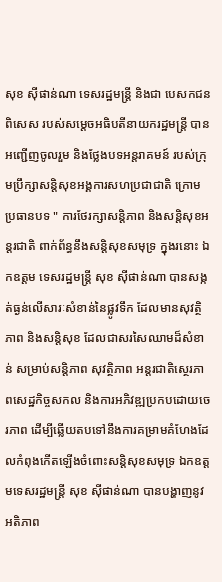សុខ ស៊ីផាន់ណា ទេសរដ្ឋមន្ត្រី និងជា បេសកជនពិសេស របស់សម្ដេចអធិបតីនាយករដ្ឋមន្ត្រី បានអញ្ជើញចូលរួម និងថ្លែងបទអន្តរាគមន៍ របស់ក្រុមប្រឹក្សាសន្តិសុខអង្គការសហប្រជាជាតិ ក្រោមប្រធានបទ " ការថែរក្សាសន្តិភាព និងសន្តិសុខអន្តរជាតិ ពាក់ព័ន្ធនឹងសន្តិសុខសមុទ្រ ក្នុងរនោះ ឯកឧត្តម ទេសរដ្ឋមន្ត្រី សុខ ស៊ីផាន់ណា បានសង្កត់ធ្ងន់លើសារៈសំខាន់នៃផ្លូវទឹក ដែលមានសុវត្ថិភាព និងសន្តិសុខ ដែលជាសរសៃឈាមដ៏សំខាន់ សម្រាប់សន្តិភាព សុវត្ថិភាព អន្តរជាតិស្ថេរភាពសេដ្ឋកិច្ចសកល និងការអភិវឌ្ឍប្រកបដោយចេរភាព ដើម្បីឆ្លើយតបទៅនឹងការគម្រាមគំហែងដែលកំពុងកើតឡើងចំពោះសន្តិសុខសមុទ្រ ឯកឧត្តមទេសរដ្ឋមន្ត្រី សុខ ស៊ីផាន់ណា បានបង្ហាញនូវអតិភាព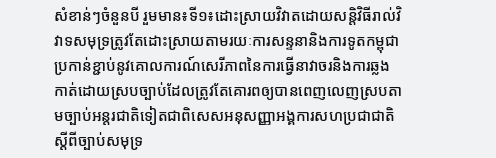សំខាន់ៗចំនួនបី រួមមាន៖ទី១៖ដោះស្រាយវិវាតដោយសន្តិវិធីរាល់វិវាទសមុទ្រត្រូវតែដោះស្រាយតាមរយៈការសន្ទនានិងការទូតកម្ពុជាប្រកាន់ខ្ជាប់នូវគោលការណ៍សេរីភាពនៃការធ្វើនាវាចរនិងការឆ្លងកាត់ដោយស្របច្បាប់ដែលត្រូវតែគោរពឲ្យបានពេញលេញស្របតាមច្បាប់អន្តរជាតិទៀតជាពិសេសអនុសញ្ញាអង្គការសហប្រជាជាតិស្ដីពីច្បាប់សមុទ្រ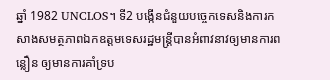ឆ្នាំ 1982 UNCLOS។ ទី2 បង្កើនជំនួយបច្ចេកទេសនិងការកសាងសមត្ថភាពឯកឧត្តមទេសរដ្ឋមន្ត្រីបានអំពាវនាវឲ្យមានការពន្លឿន ឲ្យមានការគាំទ្រប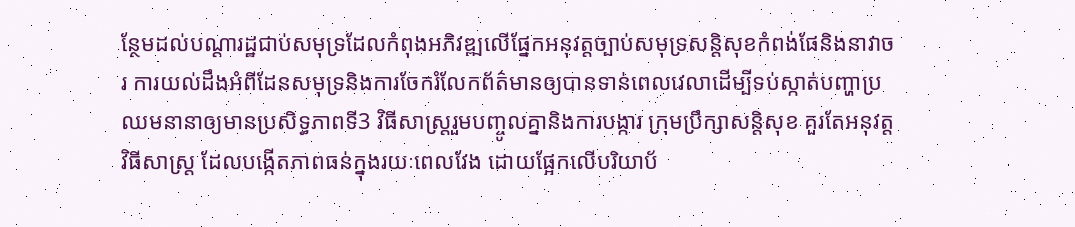ន្ថែមដល់បណ្ដារដ្ឋជាប់សមុទ្រដែលកំពុងអភិវឌ្ឍលើផ្នែកអនុវត្តច្បាប់សមុទ្រសន្តិសុខកំពង់ផែនិងនាវាចរ ការយល់ដឹងអំពីដែនសមុទ្រនិងការចែករំលែកព័ត៌មានឲ្យបានទាន់ពេលវេលាដើម្បីទប់ស្កាត់បញ្ហាប្រឈមនានាឲ្យមានប្រសិទ្ធភាពទី3 វិធីសាស្រ្តរួមបញ្ចូលគ្នានិងការបង្ការ ក្រុមប្រឹក្សាសន្តិសុខ គួរតែអនុវត្តវិធីសាស្រ្ត ដែលបង្កើតភាពធន់ក្នុងរយៈពេលវែង ដោយផ្អែកលើបរិយាប័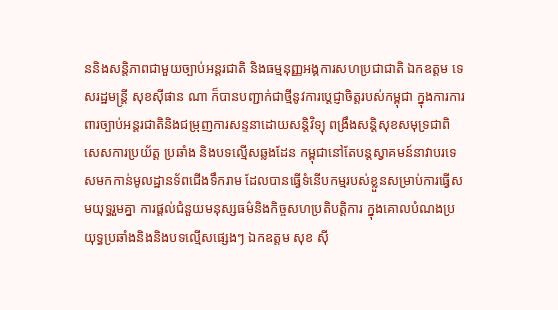ននិងសន្តិភាពជាមួយច្បាប់អន្តរជាតិ និងធម្មនុញ្ញអង្គការសហប្រជាជាតិ ឯកឧត្តម ទេសរដ្ឋមន្ត្រី សុខស៊ីផាន ណា ក៏បានបញ្ជាក់ជាថ្មីនូវការប្ដេជ្ញាចិត្តរបស់កម្ពុជា ក្នុងការការពារច្បាប់អន្តរជាតិនិងជម្រុញការសន្ទនាដោយសន្តិវិទ្យុ ពង្រឹងសន្តិសុខសមុទ្រជាពិសេសការប្រយ័ត្ត ប្រឆាំង និងបទល្មើសឆ្លងដែន កម្ពុជានៅតែបន្តស្វាគមន៍នាវាបរទេសមកកាន់មូលដ្ឋានទ័ពជើងទឹករាម ដែលបានធ្វើទំនើបកម្មរបស់ខ្លួនសម្រាប់ការធ្វើសមយុទ្ធរួមគ្នា ការផ្ដល់ជំនួយមនុស្សធម៌និងកិច្ចសហប្រតិបត្តិការ ក្នុងគោលបំណងប្រយុទ្ធប្រឆាំងនិងនិងបទល្មើសផ្សេងៗ ឯកឧត្តម សុខ ស៊ី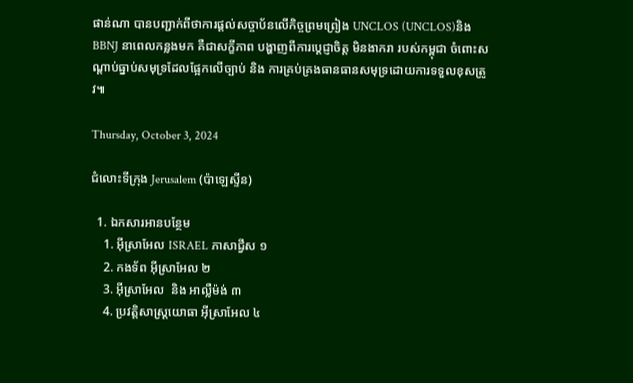ផាន់ណា បានបញ្ជាក់ពីថាការផ្ដល់សច្ចាប័នលើកិច្ចព្រមព្រៀង UNCLOS (UNCLOS)និងBBNJ នាពេលកន្លងមក គឺជាសក្ខីភាព បង្ហាញពីការប្តេជ្ញាចិត្ត មិនងាករា របស់កម្ពុជា ចំពោះសណ្ដាប់ធ្នាប់សមុទ្រដែលផ្អែកលើច្បាប់ និង ការគ្រប់គ្រងធានធានសមុទ្រដោយការទទួលខុសត្រូវ៕

Thursday, October 3, 2024

ជំលោះទីក្រុង Jerusalem (ប៉ាឡេស្ទីន)

  1. ឯកសារអានបន្ថែម
    1. អ៊ីស្រាអែល ISRAEL ភាសាជ្វីស ១
    2. កងទ័ព អ៊ីស្រាអែល ២
    3. អ៊ីស្រាអែល  និង អាល្លឺម៉ង់ ៣
    4. ប្រវត្តិសាស្រ្តយោធា អ៊ីស្រាអែល ៤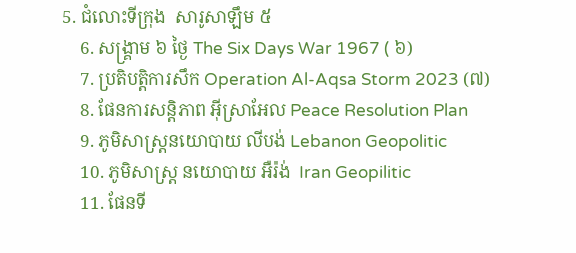5. ជំលោះទីក្រុង  សារូសាឡឹម ៥
    6. សង្រ្គាម ៦ ថ្ងៃ The Six Days War 1967 ( ៦)
    7. ប្រតិបត្តិការសឹក Operation Al-Aqsa Storm 2023 (៧)
    8. ផែនការសន្តិភាព អ៊ីស្រាអែល Peace Resolution Plan
    9. ភូមិសាស្រ្តនយោបាយ លីបង់ Lebanon Geopolitic
    10. ភូមិសាស្រ្ត នយោបាយ អឺរ៉ង់  Iran Geopilitic
    11. ផែនទី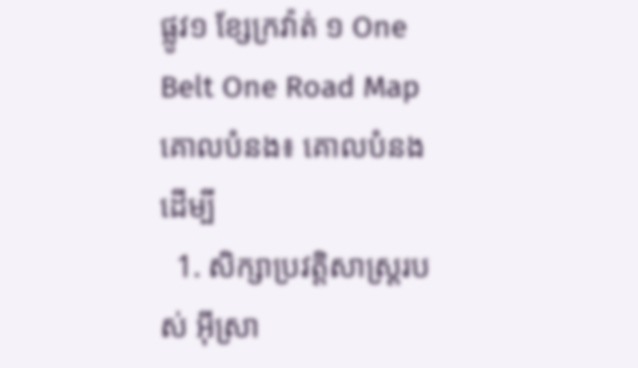ផ្លូវ១ ខ្សែក្រវ៉ាត់ ១ One Belt One Road Map
គោលបំនង៖ គោលបំនងដើម្បី
  1. សិក្សាប្រវត្តិសាស្រ្តរបស់ អ៊ីស្រា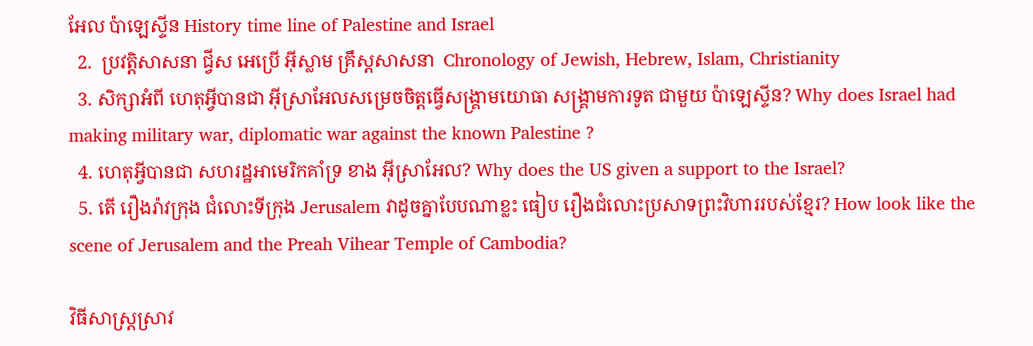អែល ប៉ាឡេស្ទីន History time line of Palestine and Israel
  2.  ប្រវត្តិសាសនា ជ្វីស អេប្រើ អ៊ីស្លាម គ្រឹស្តសាសនា  Chronology of Jewish, Hebrew, Islam, Christianity
  3. សិក្សាអំពី ហេតុអ្វីបានជា អ៊ីស្រាអែលសម្រេចចិត្តធ្វើសង្រ្គាមយោធា សង្រ្គាមការទូត ជាមួយ ប៉ាឡេស្ទីន? Why does Israel had making military war, diplomatic war against the known Palestine ?
  4. ហេតុអ្វីបានជា សហរដ្ឋអាមេរិកគាំទ្រ ខាង អ៊ីស្រាអែល? Why does the US given a support to the Israel?
  5. តើ រឿងរ៉ាវក្រុង ជំលោះទីក្រុង Jerusalem វាដូចគ្នាបែបណាខ្លះ ធៀប រឿងជំលោះប្រសាទព្រះវិហាររបស់ខ្មែរ? How look like the scene of Jerusalem and the Preah Vihear Temple of Cambodia?

វិធីសាស្រ្តស្រាវ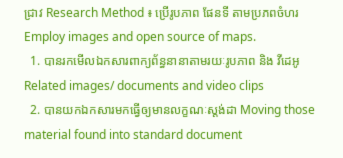ជ្រាវ Research Method ៖ ប្រើរូបភាព ផែនទី តាមប្រភពចំហរ  Employ images and open source of maps.
  1. បានរកមើលឯកសារពាក្យព័ន្ធនានាតាមរយៈរូបភាព និង វីដេអូ Related images/ documents and video clips
  2. បានយកឯកសារមកធ្វើឲ្យមានលក្ខណៈស្តង់ដា Moving those material found into standard document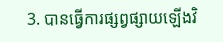3. បានធ្វើការផ្សព្វផ្សាយឡើងវិ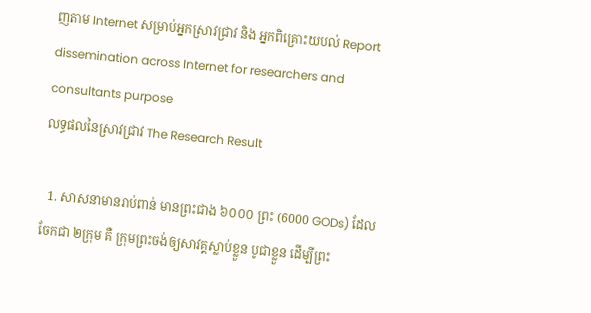ញតាម Internet សម្រាប់អ្នកស្រាវជ្រាវ និង អ្នកពិគ្រោះយបល់ Report dissemination across Internet for researchers and consultants purpose
លទ្ធផលនៃស្រាវជ្រាវ The Research Result

  1. សាសនាមានរាប់ពាន់ មានព្រះជាង ៦០០០ ព្រះ (6000 GODs) ដែលចែកជា ២ក្រុម គឺ ក្រុមព្រះចង់ឲ្យសាវគ្គស្លាប់ខ្លួន បូជាខ្លួន ដើម្បីព្រះ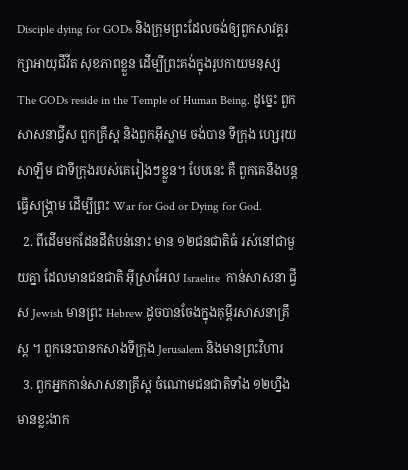Disciple dying for GODs និងក្រុមព្រះដែលចង់ឲ្យពួកសាវគ្គរក្សាអាយុជីវីត សុខភាពខ្លួន ដើម្បីព្រះគង់ក្នុងរូបកាយមនុស្ស The GODs reside in the Temple of Human Being. ដូច្នេះ ពួក សាសនាជ្វីស ពួកគ្រឹស្ត និងពួកអ៊ីស្លាម ចង់បាន ទីក្រុង ហ្សេរុយសាឡឹម ជាទីក្រុងរបស់គេរៀងៗខ្លួន។ បែបនេះ គឺ ពួកគេនឹងបន្តធ្វើសង្រ្គាម ដើម្បីព្រះ War for God or Dying for God.
  2. ពីដើមមកដែនដីតំបន់នោះ មាន ១២ជនជាតិធំ រស់នៅជាមួយគ្នា ដែលមានជនជាតិ អ៊ីស្រាអែល Israelite  កាន់សាសនា ជ្វីស Jewish មានព្រះ Hebrew ដូចបានចែងក្នុងគុម្ពីរសាសនាគ្រឹស្ត ។ ពួកនេះបានកសាងទីក្រុង Jerusalem និងមានព្រះវិហារ
  3. ពួកអ្នកកាន់សាសនាគ្រឹស្ត ចំណោមជនជាតិទាំង ១២ហ្នឹង មានខ្លះងាក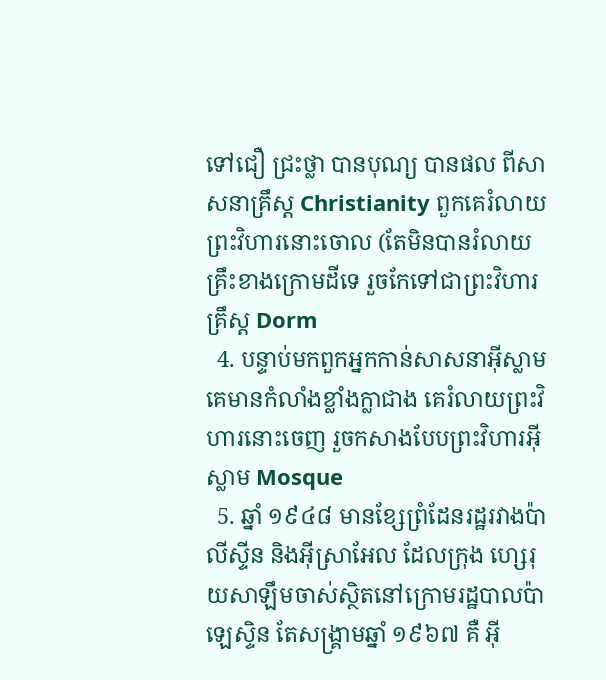ទៅជឿ ជ្រះថ្លា បានបុណ្យ បានផល ពីសាសនាគ្រឹស្ត Christianity ពួកគេរំលាយព្រះវិហារនោះចោល (តែមិនបានរំលាយគ្រឹះខាងក្រោមដីទេ រួចកែទៅជាព្រះវិហារគ្រឹស្ត Dorm
  4. បន្ទាប់មកពួកអ្នកកាន់សាសនាអ៊ីស្លាម គេមានកំលាំងខ្លាំងក្លាជាង គេរំលាយព្រះវិហារនោះចេញ រួចកសាងបែបព្រះវិហារអ៊ីស្លាម Mosque
  5. ឆ្នាំ ១៩៤៨ មានខ្សែព្រំដែនរដ្ឋរវាងប៉ាលីស្ទីន និងអ៊ីស្រាអែល ដែលក្រុង ហ្សេរុយសាឡឹមចាស់ស្ថិតនៅក្រោមរដ្ឋបាលប៉ាឡេស្ទិន តែសង្រ្គាមឆ្នាំ ១៩៦៧ គឺ អ៊ី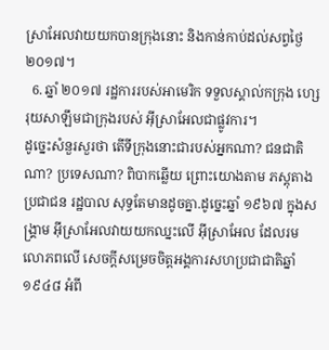ស្រាអែលវាយយកបានក្រុងនោះ និងកាន់កាប់ដល់សព្វថ្ងៃ ២០១៧។
  6. ឆ្នាំ ២០១៧ រដ្ឋការរបស់អាមេរិក ទទួលស្គាល់កក្រុង ហ្សេរុយសាឡឹមជាក្រុងរបស់ អ៊ីស្រាអែលជាផ្លូវការ។
ដូច្នេះសំនួរសួរថា តើទីក្រុងនោះជារបស់អ្នកណា? ជនជាតិណា? ប្រទេសណា? ពិបាកឆ្លើយ ព្រោះយោងតាម ភស្តុតាង ប្រជាជន រដ្ឋបាល សុទ្ធតែមានដូចគ្នា.ដូច្នេះឆ្នាំ ១៩៦៧ ក្នុងសង្រ្គាម អ៊ីស្រាអែលវាយយកឈ្នះលើ អ៊ីស្រាអែល ដែលរមលោភពលើ សេចក្តីសម្រេចចិត្តអង្គការសហប្រជាជាតិឆ្នាំ ១៩៤៨ អំពី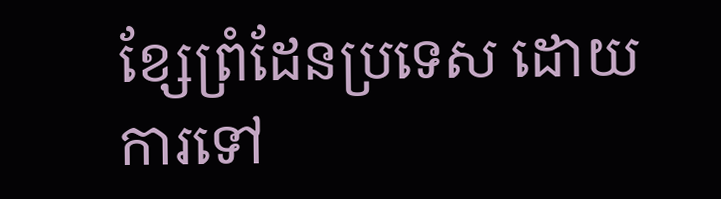ខ្សែព្រំដែនប្រទេស ដោយការទៅ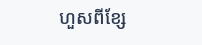ហួសពីខ្សែ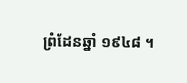ព្រំដែនឆ្នាំ ១៩៤៨ ។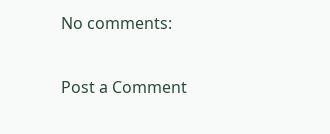No comments:

Post a Comment